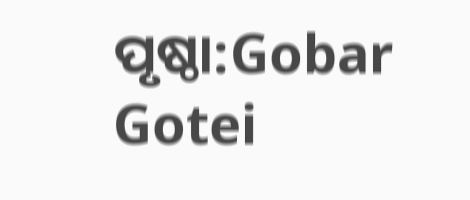ପୃଷ୍ଠା:Gobar Gotei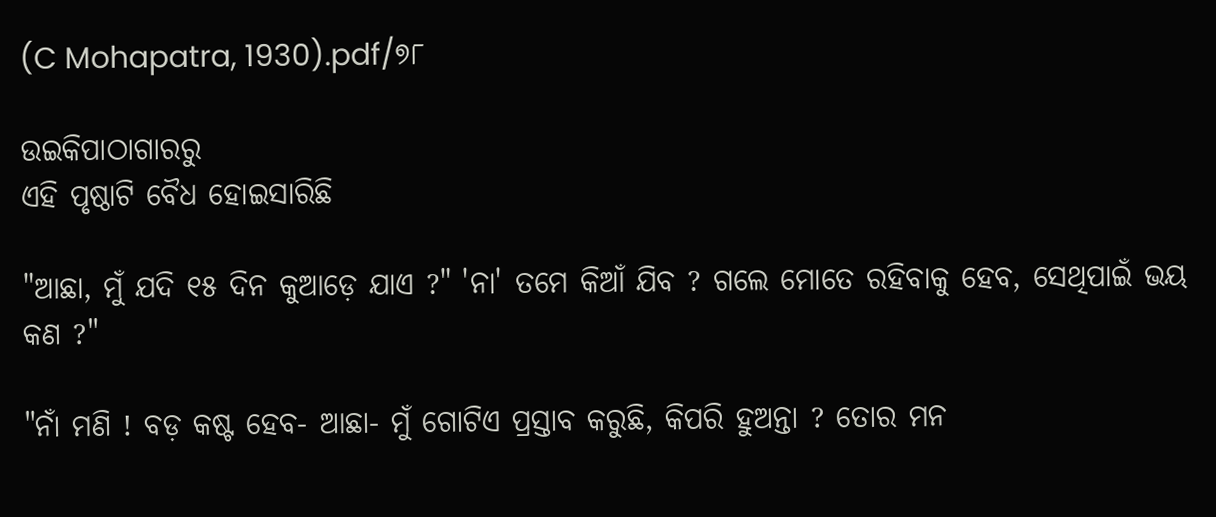(C Mohapatra, 1930).pdf/୭୮

ଉଇକିପାଠାଗାର‌ରୁ
ଏହି ପୃଷ୍ଠାଟି ବୈଧ ହୋଇସାରିଛି

"ଆଛା, ମୁଁ ଯଦି ୧୫ ଦିନ କୁଆଡ଼େ ଯାଏ ?" 'ନା' ତମେ କିଆଁ ଯିବ ? ଗଲେ ମୋତେ ରହିବାକୁ ହେବ, ସେଥିପାଇଁ ଭୟ କଣ ?"

"ନାଁ ମଣି ! ବଡ଼ କଷ୍ଟ ହେବ- ଆଛା- ମୁଁ ଗୋଟିଏ ପ୍ରସ୍ତାବ କରୁଛି, କିପରି ହୁଅନ୍ତା ? ତୋର ମନ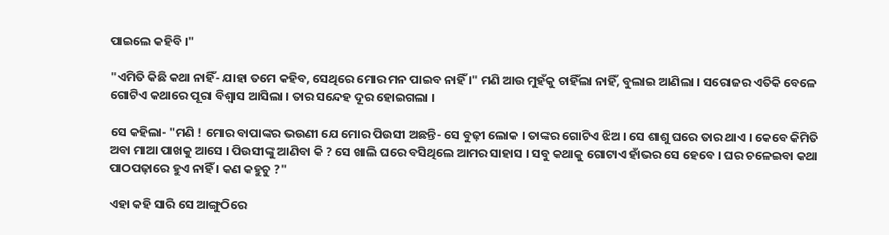ପାଇଲେ କ‌ହିବି ।"

"ଏମିତି କିଛି କଥା ନାହିଁ- ଯାହା ତମେ କ‌ହିବ, ସେଥିରେ ମୋର ମନ ପାଇବ ନାହିଁ ।" ମଣି ଆଉ ମୁହଁକୁ ଚାହିଁଲା ନାହିଁ, ବୁଲାଇ ଆଣିଲା । ସରୋଜର ଏତିକି ବେଳେ ଗୋଟିଏ କଥାରେ ପୂରା ବିଶ୍ୱାସ ଆସିଲା । ତାର ସନ୍ଦେହ ଦୂର ହୋଇଗଲା ।

ସେ କ‌ହିଲା- "ମଣି ! ମୋର ବାପାଙ୍କର ଭଉଣୀ ଯେ ମୋର ପିଉସୀ ଅଛନ୍ତି- ସେ ବୁଢ଼ୀ ଲୋକ । ତାଙ୍କର ଗୋଟିଏ ଝିଅ । ସେ ଶାଶୁ ଘରେ ତାର ଥାଏ । କେବେ କିମିତି ଅବା ମାଆ ପାଖକୁ ଆସେ । ପିଉସୀଙ୍କୁ ଆଣିବା କି ? ସେ ଖାଲି ଘରେ ବସିଥିଲେ ଆମର ସାହାସ । ସବୁ କଥାକୁ ଗୋଟାଏ ହାଁଭର ସେ ହେବେ । ଘର ଚଳେଇବା କଥା ପାଠପଢ଼ାରେ ହୁଏ ନାହିଁ । କଣ କ‌ହୁଚୁ ?"

ଏହା କ‌ହି ସାରି ସେ ଆଙ୍ଗୁଠିରେ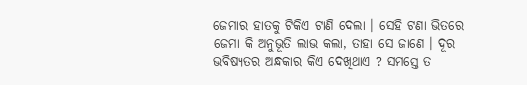ଜେମାର ହାତକୁ ଟିକିଏ ଟାଣି ଦେଲା । ସେହି ଟଣା ଭିତରେ ଜେମା କି ଅନୁଭୂତି ଲାଭ କଲା, ତାହା ସେ ଜାଣେ । ଦୂର ଭବିଷ୍ୟତର ଅନ୍ଧକାର କିଏ ଦେଖିଥାଏ ? ସମସ୍ତେ ତ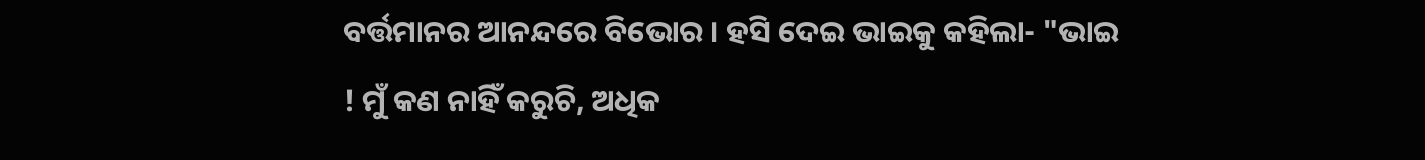ବର୍ତ୍ତମାନର ଆନନ୍ଦରେ ବିଭୋର । ହସି ଦେଇ ଭାଇକୁ କ‌ହିଲା- "ଭାଇ ! ମୁଁ କଣ ନାହିଁ କରୁଚି, ଅଧିକ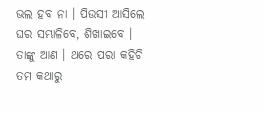ଭଲ ହବ ନା । ପିଉସୀ ଆସିଲେ ଘର ସମ୍ଭାଳିବେ, ଶିଖାଇବେ । ତାଙ୍କୁ ଆଣ । ଥରେ ପରା କ‌ହିଚି ତମ କଥାରୁ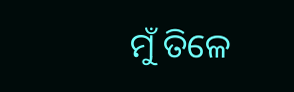ମୁଁ ତିଳେ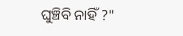ଘୁଞ୍ଚିବି ନାହିଁ ?"